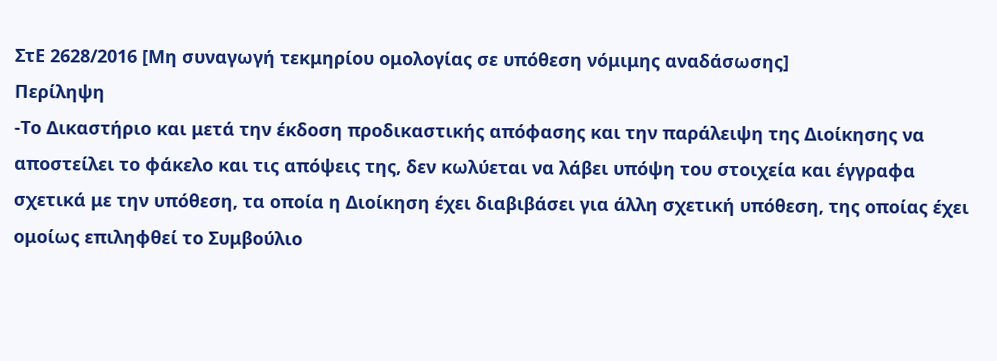ΣτΕ 2628/2016 [Μη συναγωγή τεκμηρίου ομολογίας σε υπόθεση νόμιμης αναδάσωσης]
Περίληψη
-Το Δικαστήριο και μετά την έκδοση προδικαστικής απόφασης και την παράλειψη της Διοίκησης να αποστείλει το φάκελο και τις απόψεις της, δεν κωλύεται να λάβει υπόψη του στοιχεία και έγγραφα σχετικά με την υπόθεση, τα οποία η Διοίκηση έχει διαβιβάσει για άλλη σχετική υπόθεση, της οποίας έχει ομοίως επιληφθεί το Συμβούλιο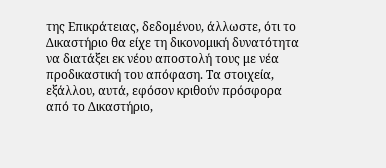της Επικράτειας, δεδομένου, άλλωστε, ότι το Δικαστήριο θα είχε τη δικονομική δυνατότητα να διατάξει εκ νέου αποστολή τους με νέα προδικαστική του απόφαση. Τα στοιχεία, εξάλλου, αυτά, εφόσον κριθούν πρόσφορα από το Δικαστήριο,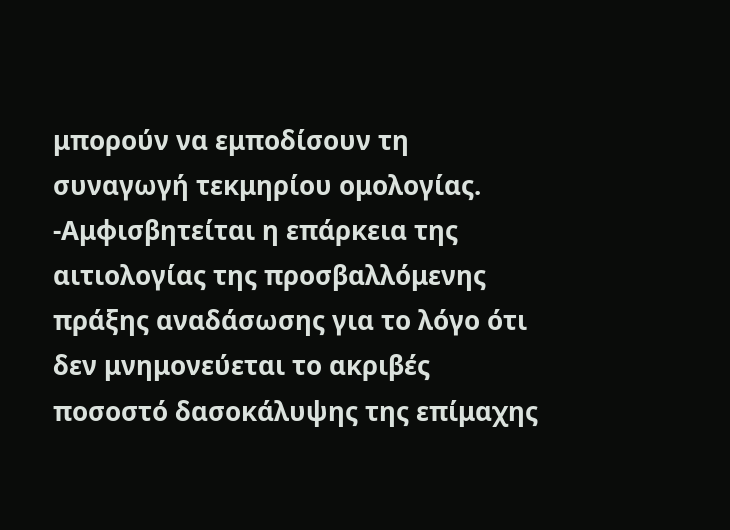μπορούν να εμποδίσουν τη συναγωγή τεκμηρίου ομολογίας.
-Αμφισβητείται η επάρκεια της αιτιολογίας της προσβαλλόμενης πράξης αναδάσωσης για το λόγο ότι δεν μνημονεύεται το ακριβές ποσοστό δασοκάλυψης της επίμαχης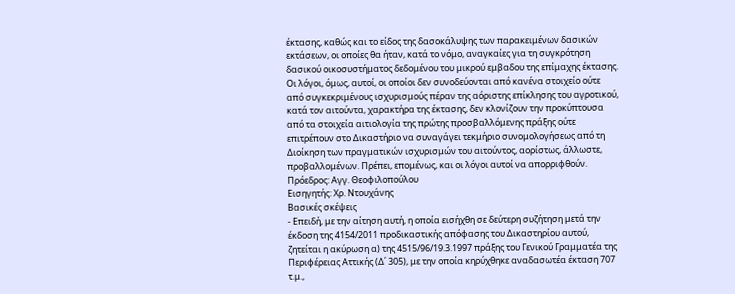έκτασης, καθώς και το είδος της δασοκάλυψης των παρακειμένων δασικών εκτάσεων, οι οποίες θα ήταν, κατά το νόμο, αναγκαίες για τη συγκρότηση δασικού οικοσυστήματος δεδομένου του μικρού εμβαδου της επίμαχης έκτασης. Οι λόγοι, όμως, αυτοί, οι οποίοι δεν συνοδεύονται από κανένα στοιχείο ούτε από συγκεκριμένους ισχυρισμούς πέραν της αόριστης επίκλησης του αγροτικού, κατά τον αιτούντα, χαρακτήρα της έκτασης, δεν κλονίζουν την προκύπτουσα από τα στοιχεία αιτιολογία της πρώτης προσβαλλόμενης πράξης ούτε επιτρέπουν στο Δικαστήριο να συναγάγει τεκμήριο συνομολογήσεως από τη Διοίκηση των πραγματικών ισχυρισμών του αιτούντος, αορίστως, άλλωστε, προβαλλομένων. Πρέπει, επομένως, και οι λόγοι αυτοί να απορριφθούν.
Πρόεδρος: Αγγ. Θεοφιλοπούλου
Εισηγητής: Χρ. Ντουχάνης
Βασικές σκέψεις
- Επειδή, με την αίτηση αυτή, η οποία εισήχθη σε δεύτερη συζήτηση μετά την έκδοση της 4154/2011 προδικαστικής απόφασης του Δικαστηρίου αυτού, ζητείται η ακύρωση α) της 4515/96/19.3.1997 πράξης του Γενικού Γραμματέα της Περιφέρειας Αττικής (Δ΄ 305), με την οποία κηρύχθηκε αναδασωτέα έκταση 707 τ.μ.,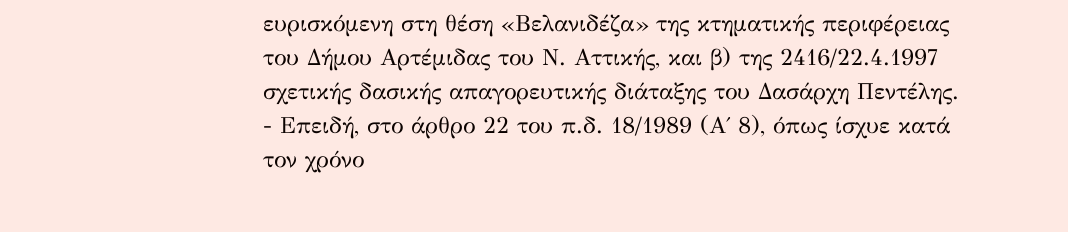ευρισκόμενη στη θέση «Βελανιδέζα» της κτηματικής περιφέρειας του Δήμου Αρτέμιδας του Ν. Αττικής, και β) της 2416/22.4.1997 σχετικής δασικής απαγορευτικής διάταξης του Δασάρχη Πεντέλης.
- Επειδή, στο άρθρο 22 του π.δ. 18/1989 (Α΄ 8), όπως ίσχυε κατά τον χρόνο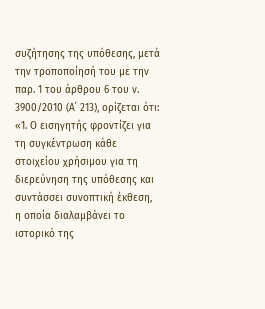συζήτησης της υπόθεσης, μετά την τροποποίησή του με την παρ. 1 του άρθρου 6 του ν. 3900/2010 (Α΄ 213), ορίζεται ότι: «1. Ο εισηγητής φροντίζει για τη συγκέντρωση κάθε στοιχείου χρήσιμου για τη διερεύνηση της υπόθεσης και συντάσσει συνοπτική έκθεση, η οποία διαλαμβάνει το ιστορικό της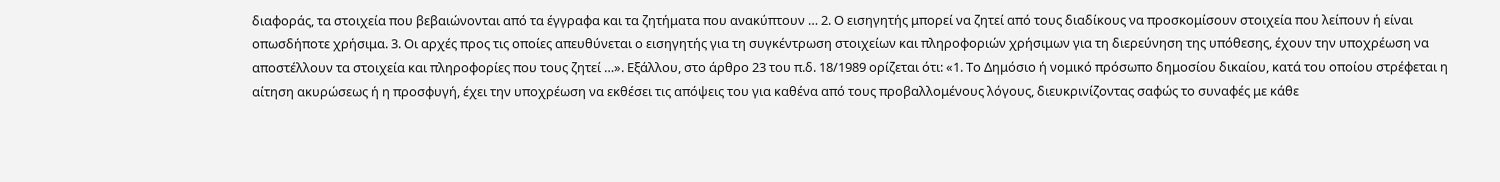διαφοράς, τα στοιχεία που βεβαιώνονται από τα έγγραφα και τα ζητήματα που ανακύπτουν … 2. Ο εισηγητής μπορεί να ζητεί από τους διαδίκους να προσκομίσουν στοιχεία που λείπουν ή είναι οπωσδήποτε χρήσιμα. 3. Οι αρχές προς τις οποίες απευθύνεται ο εισηγητής για τη συγκέντρωση στοιχείων και πληροφοριών χρήσιμων για τη διερεύνηση της υπόθεσης, έχουν την υποχρέωση να αποστέλλουν τα στοιχεία και πληροφορίες που τους ζητεί …». Εξάλλου, στο άρθρο 23 του π.δ. 18/1989 ορίζεται ότι: «1. Το Δημόσιο ή νομικό πρόσωπο δημοσίου δικαίου, κατά του οποίου στρέφεται η αίτηση ακυρώσεως ή η προσφυγή, έχει την υποχρέωση να εκθέσει τις απόψεις του για καθένα από τους προβαλλομένους λόγους, διευκρινίζοντας σαφώς το συναφές με κάθε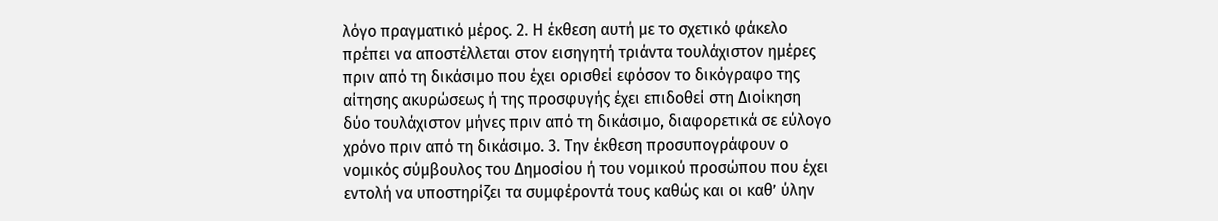λόγο πραγματικό μέρος. 2. Η έκθεση αυτή με το σχετικό φάκελο πρέπει να αποστέλλεται στον εισηγητή τριάντα τουλάχιστον ημέρες πριν από τη δικάσιμο που έχει ορισθεί εφόσον το δικόγραφο της αίτησης ακυρώσεως ή της προσφυγής έχει επιδοθεί στη Διοίκηση δύο τουλάχιστον μήνες πριν από τη δικάσιμο, διαφορετικά σε εύλογο χρόνο πριν από τη δικάσιμο. 3. Την έκθεση προσυπογράφουν ο νομικός σύμβουλος του Δημοσίου ή του νομικού προσώπου που έχει εντολή να υποστηρίζει τα συμφέροντά τους καθώς και οι καθ’ ύλην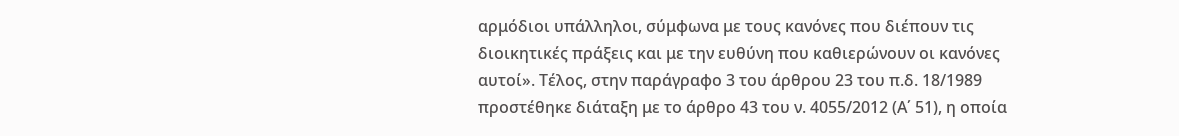αρμόδιοι υπάλληλοι, σύμφωνα με τους κανόνες που διέπουν τις διοικητικές πράξεις και με την ευθύνη που καθιερώνουν οι κανόνες αυτοί». Τέλος, στην παράγραφο 3 του άρθρου 23 του π.δ. 18/1989 προστέθηκε διάταξη με το άρθρο 43 του ν. 4055/2012 (Α΄ 51), η οποία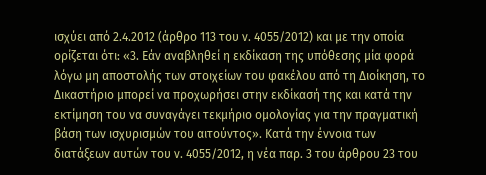ισχύει από 2.4.2012 (άρθρο 113 του ν. 4055/2012) και με την οποία ορίζεται ότι: «3. Εάν αναβληθεί η εκδίκαση της υπόθεσης μία φορά λόγω μη αποστολής των στοιχείων του φακέλου από τη Διοίκηση, το Δικαστήριο μπορεί να προχωρήσει στην εκδίκασή της και κατά την εκτίμηση του να συναγάγει τεκμήριο ομολογίας για την πραγματική βάση των ισχυρισμών του αιτούντος». Κατά την έννοια των διατάξεων αυτών του ν. 4055/2012, η νέα παρ. 3 του άρθρου 23 του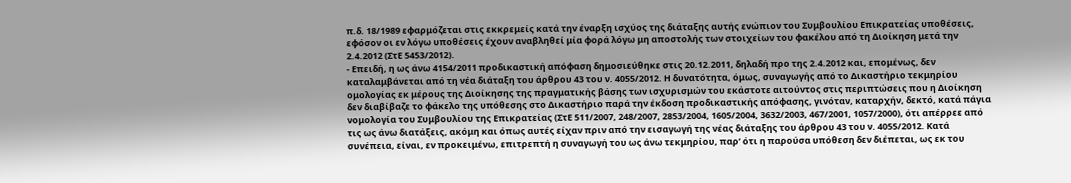π.δ. 18/1989 εφαρμόζεται στις εκκρεμείς κατά την έναρξη ισχύος της διάταξης αυτής ενώπιον του Συμβουλίου Επικρατείας υποθέσεις, εφόσον οι εν λόγω υποθέσεις έχουν αναβληθεί μία φορά λόγω μη αποστολής των στοιχείων του φακέλου από τη Διοίκηση μετά την 2.4.2012 (ΣτΕ 5453/2012).
- Επειδή, η ως άνω 4154/2011 προδικαστική απόφαση δημοσιεύθηκε στις 20.12.2011, δηλαδή προ της 2.4.2012 και, επομένως, δεν καταλαμβάνεται από τη νέα διάταξη του άρθρου 43 του ν. 4055/2012. Η δυνατότητα, όμως, συναγωγής από το Δικαστήριο τεκμηρίου ομολογίας εκ μέρους της Διοίκησης της πραγματικής βάσης των ισχυρισμών του εκάστοτε αιτούντος στις περιπτώσεις που η Διοίκηση δεν διαβίβαζε το φάκελο της υπόθεσης στο Δικαστήριο παρά την έκδοση προδικαστικής απόφασης, γινόταν, καταρχήν, δεκτό, κατά πάγια νομολογία του Συμβουλίου της Επικρατείας (ΣτΕ 511/2007, 248/2007, 2853/2004, 1605/2004, 3632/2003, 467/2001, 1057/2000), ότι απέρρεε από τις ως άνω διατάξεις, ακόμη και όπως αυτές είχαν πριν από την εισαγωγή της νέας διάταξης του άρθρου 43 του ν. 4055/2012. Κατά συνέπεια, είναι, εν προκειμένω, επιτρεπτή η συναγωγή του ως άνω τεκμηρίου, παρ’ ότι η παρούσα υπόθεση δεν διέπεται, ως εκ του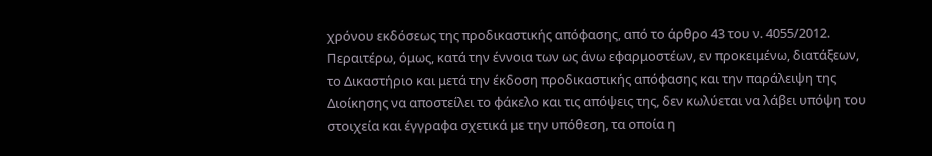χρόνου εκδόσεως της προδικαστικής απόφασης, από το άρθρο 43 του ν. 4055/2012. Περαιτέρω, όμως, κατά την έννοια των ως άνω εφαρμοστέων, εν προκειμένω, διατάξεων, το Δικαστήριο και μετά την έκδοση προδικαστικής απόφασης και την παράλειψη της Διοίκησης να αποστείλει το φάκελο και τις απόψεις της, δεν κωλύεται να λάβει υπόψη του στοιχεία και έγγραφα σχετικά με την υπόθεση, τα οποία η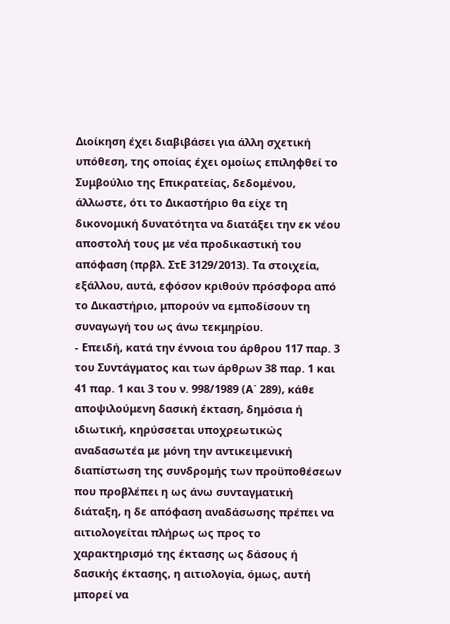Διοίκηση έχει διαβιβάσει για άλλη σχετική υπόθεση, της οποίας έχει ομοίως επιληφθεί το Συμβούλιο της Επικρατείας, δεδομένου, άλλωστε, ότι το Δικαστήριο θα είχε τη δικονομική δυνατότητα να διατάξει την εκ νέου αποστολή τους με νέα προδικαστική του απόφαση (πρβλ. ΣτΕ 3129/2013). Τα στοιχεία, εξάλλου, αυτά, εφόσον κριθούν πρόσφορα από το Δικαστήριο, μπορούν να εμποδίσουν τη συναγωγή του ως άνω τεκμηρίου.
- Επειδή, κατά την έννοια του άρθρου 117 παρ. 3 του Συντάγματος και των άρθρων 38 παρ. 1 και 41 παρ. 1 και 3 του ν. 998/1989 (Α΄ 289), κάθε αποψιλούμενη δασική έκταση, δημόσια ή ιδιωτική, κηρύσσεται υποχρεωτικώς αναδασωτέα με μόνη την αντικειμενική διαπίστωση της συνδρομής των προϋποθέσεων που προβλέπει η ως άνω συνταγματική διάταξη, η δε απόφαση αναδάσωσης πρέπει να αιτιολογείται πλήρως ως προς το χαρακτηρισμό της έκτασης ως δάσους ή δασικής έκτασης, η αιτιολογία, όμως, αυτή μπορεί να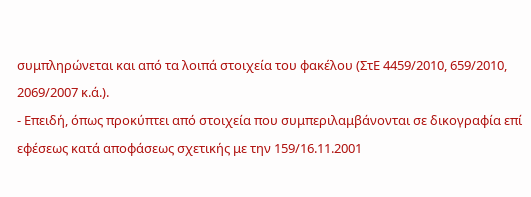συμπληρώνεται και από τα λοιπά στοιχεία του φακέλου (ΣτΕ 4459/2010, 659/2010, 2069/2007 κ.ά.).
- Επειδή, όπως προκύπτει από στοιχεία που συμπεριλαμβάνονται σε δικογραφία επί εφέσεως κατά αποφάσεως σχετικής με την 159/16.11.2001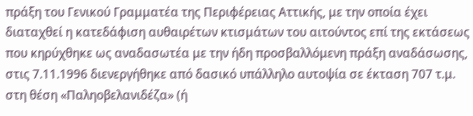πράξη του Γενικού Γραμματέα της Περιφέρειας Αττικής, με την οποία έχει διαταχθεί η κατεδάφιση αυθαιρέτων κτισμάτων του αιτούντος επί της εκτάσεως που κηρύχθηκε ως αναδασωτέα με την ήδη προσβαλλόμενη πράξη αναδάσωσης, στις 7.11.1996 διενεργήθηκε από δασικό υπάλληλο αυτοψία σε έκταση 707 τ.μ. στη θέση «Παληοβελανιδέζα» (ή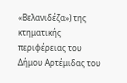«Βελανιδέζα») της κτηματικής περιφέρειας του Δήμου Αρτέμιδας του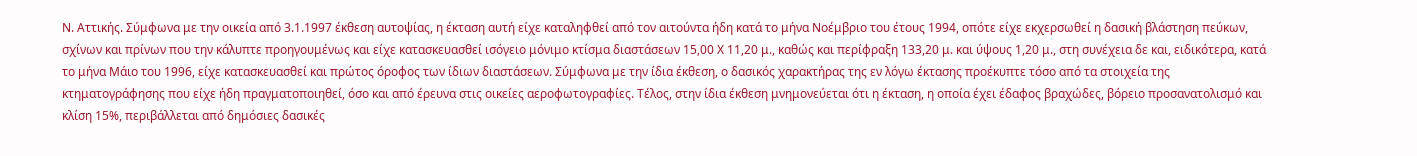Ν. Αττικής. Σύμφωνα με την οικεία από 3.1.1997 έκθεση αυτοψίας, η έκταση αυτή είχε καταληφθεί από τον αιτούντα ήδη κατά το μήνα Νοέμβριο του έτους 1994, οπότε είχε εκχερσωθεί η δασική βλάστηση πεύκων, σχίνων και πρίνων που την κάλυπτε προηγουμένως και είχε κατασκευασθεί ισόγειο μόνιμο κτίσμα διαστάσεων 15,00 Χ 11,20 μ., καθώς και περίφραξη 133,20 μ. και ύψους 1,20 μ., στη συνέχεια δε και, ειδικότερα, κατά το μήνα Μάιο του 1996, είχε κατασκευασθεί και πρώτος όροφος των ίδιων διαστάσεων. Σύμφωνα με την ίδια έκθεση, ο δασικός χαρακτήρας της εν λόγω έκτασης προέκυπτε τόσο από τα στοιχεία της κτηματογράφησης που είχε ήδη πραγματοποιηθεί, όσο και από έρευνα στις οικείες αεροφωτογραφίες. Τέλος, στην ίδια έκθεση μνημονεύεται ότι η έκταση, η οποία έχει έδαφος βραχώδες, βόρειο προσανατολισμό και κλίση 15%, περιβάλλεται από δημόσιες δασικές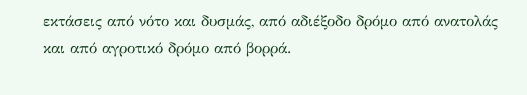εκτάσεις από νότο και δυσμάς, από αδιέξοδο δρόμο από ανατολάς και από αγροτικό δρόμο από βορρά.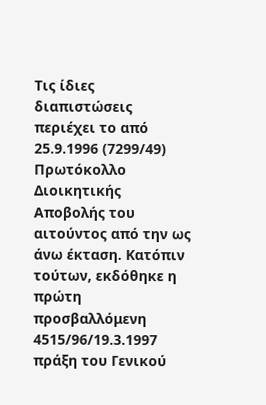Τις ίδιες διαπιστώσεις περιέχει το από 25.9.1996 (7299/49) Πρωτόκολλο Διοικητικής Αποβολής του αιτούντος από την ως άνω έκταση. Κατόπιν τούτων, εκδόθηκε η πρώτη προσβαλλόμενη 4515/96/19.3.1997 πράξη του Γενικού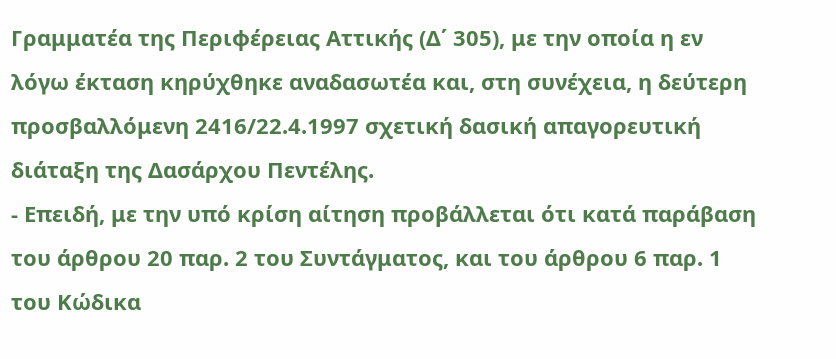Γραμματέα της Περιφέρειας Αττικής (Δ΄ 305), με την οποία η εν λόγω έκταση κηρύχθηκε αναδασωτέα και, στη συνέχεια, η δεύτερη προσβαλλόμενη 2416/22.4.1997 σχετική δασική απαγορευτική διάταξη της Δασάρχου Πεντέλης.
- Επειδή, με την υπό κρίση αίτηση προβάλλεται ότι κατά παράβαση του άρθρου 20 παρ. 2 του Συντάγματος, και του άρθρου 6 παρ. 1 του Κώδικα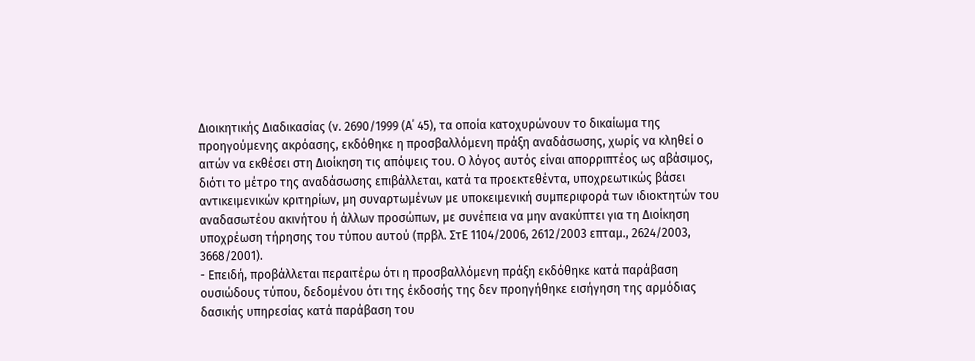Διοικητικής Διαδικασίας (ν. 2690/1999 (Α΄ 45), τα οποία κατοχυρώνουν το δικαίωμα της προηγούμενης ακρόασης, εκδόθηκε η προσβαλλόμενη πράξη αναδάσωσης, χωρίς να κληθεί ο αιτών να εκθέσει στη Διοίκηση τις απόψεις του. Ο λόγος αυτός είναι απορριπτέος ως αβάσιμος, διότι το μέτρο της αναδάσωσης επιβάλλεται, κατά τα προεκτεθέντα, υποχρεωτικώς βάσει αντικειμενικών κριτηρίων, μη συναρτωμένων με υποκειμενική συμπεριφορά των ιδιοκτητών του αναδασωτέου ακινήτου ή άλλων προσώπων, με συνέπεια να μην ανακύπτει για τη Διοίκηση υποχρέωση τήρησης του τύπου αυτού (πρβλ. ΣτΕ 1104/2006, 2612/2003 επταμ., 2624/2003, 3668/2001).
- Επειδή, προβάλλεται περαιτέρω ότι η προσβαλλόμενη πράξη εκδόθηκε κατά παράβαση ουσιώδους τύπου, δεδομένου ότι της έκδοσής της δεν προηγήθηκε εισήγηση της αρμόδιας δασικής υπηρεσίας κατά παράβαση του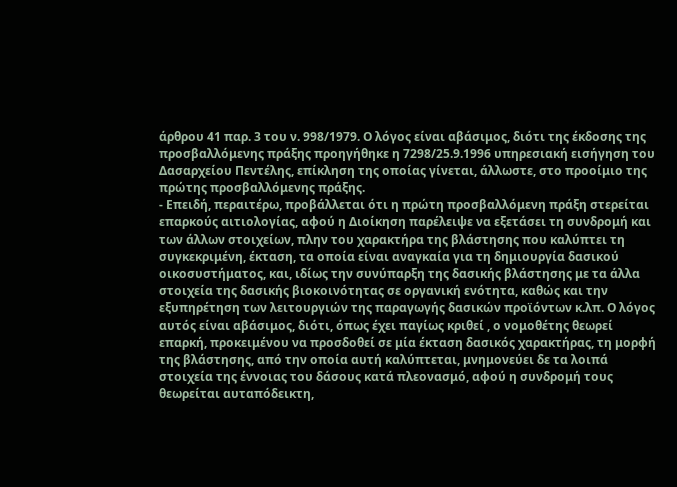άρθρου 41 παρ. 3 του ν. 998/1979. Ο λόγος είναι αβάσιμος, διότι της έκδοσης της προσβαλλόμενης πράξης προηγήθηκε η 7298/25.9.1996 υπηρεσιακή εισήγηση του Δασαρχείου Πεντέλης, επίκληση της οποίας γίνεται, άλλωστε, στο προοίμιο της πρώτης προσβαλλόμενης πράξης.
- Επειδή, περαιτέρω, προβάλλεται ότι η πρώτη προσβαλλόμενη πράξη στερείται επαρκούς αιτιολογίας, αφού η Διοίκηση παρέλειψε να εξετάσει τη συνδρομή και των άλλων στοιχείων, πλην του χαρακτήρα της βλάστησης που καλύπτει τη συγκεκριμένη, έκταση, τα οποία είναι αναγκαία για τη δημιουργία δασικού οικοσυστήματος, και, ιδίως την συνύπαρξη της δασικής βλάστησης με τα άλλα στοιχεία της δασικής βιοκοινότητας σε οργανική ενότητα, καθώς και την εξυπηρέτηση των λειτουργιών της παραγωγής δασικών προϊόντων κ.λπ. Ο λόγος αυτός είναι αβάσιμος, διότι, όπως έχει παγίως κριθεί , ο νομοθέτης θεωρεί επαρκή, προκειμένου να προσδοθεί σε μία έκταση δασικός χαρακτήρας, τη μορφή της βλάστησης, από την οποία αυτή καλύπτεται, μνημονεύει δε τα λοιπά στοιχεία της έννοιας του δάσους κατά πλεονασμό, αφού η συνδρομή τους θεωρείται αυταπόδεικτη,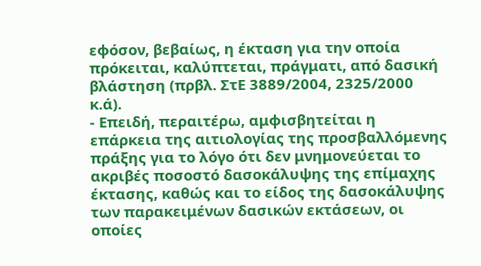εφόσον, βεβαίως, η έκταση για την οποία πρόκειται, καλύπτεται, πράγματι, από δασική βλάστηση (πρβλ. ΣτΕ 3889/2004, 2325/2000 κ.ά).
- Επειδή, περαιτέρω, αμφισβητείται η επάρκεια της αιτιολογίας της προσβαλλόμενης πράξης για το λόγο ότι δεν μνημονεύεται το ακριβές ποσοστό δασοκάλυψης της επίμαχης έκτασης, καθώς και το είδος της δασοκάλυψης των παρακειμένων δασικών εκτάσεων, οι οποίες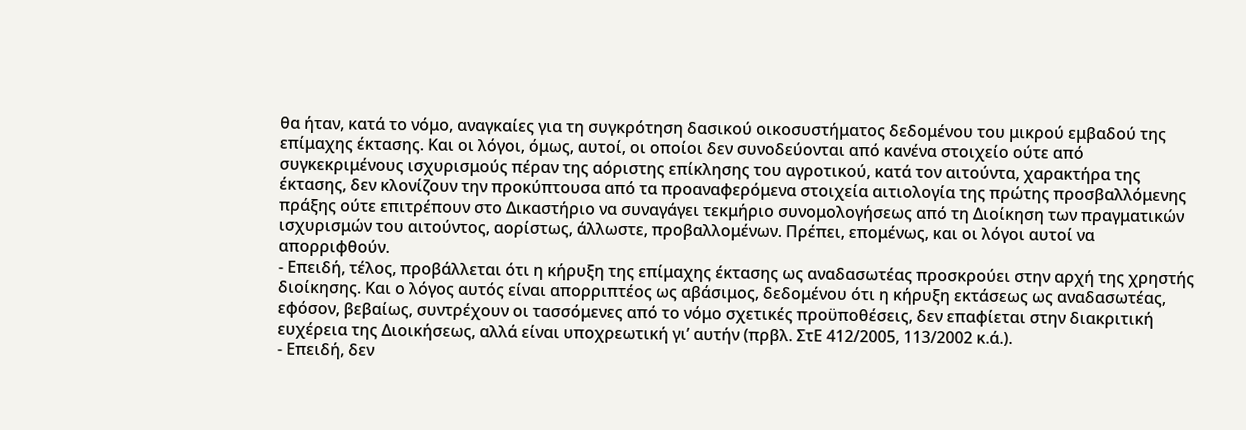θα ήταν, κατά το νόμο, αναγκαίες για τη συγκρότηση δασικού οικοσυστήματος δεδομένου του μικρού εμβαδού της επίμαχης έκτασης. Και οι λόγοι, όμως, αυτοί, οι οποίοι δεν συνοδεύονται από κανένα στοιχείο ούτε από συγκεκριμένους ισχυρισμούς πέραν της αόριστης επίκλησης του αγροτικού, κατά τον αιτούντα, χαρακτήρα της έκτασης, δεν κλονίζουν την προκύπτουσα από τα προαναφερόμενα στοιχεία αιτιολογία της πρώτης προσβαλλόμενης πράξης ούτε επιτρέπουν στο Δικαστήριο να συναγάγει τεκμήριο συνομολογήσεως από τη Διοίκηση των πραγματικών ισχυρισμών του αιτούντος, αορίστως, άλλωστε, προβαλλομένων. Πρέπει, επομένως, και οι λόγοι αυτοί να απορριφθούν.
- Επειδή, τέλος, προβάλλεται ότι η κήρυξη της επίμαχης έκτασης ως αναδασωτέας προσκρούει στην αρχή της χρηστής διοίκησης. Και ο λόγος αυτός είναι απορριπτέος ως αβάσιμος, δεδομένου ότι η κήρυξη εκτάσεως ως αναδασωτέας, εφόσον, βεβαίως, συντρέχουν οι τασσόμενες από το νόμο σχετικές προϋποθέσεις, δεν επαφίεται στην διακριτική ευχέρεια της Διοικήσεως, αλλά είναι υποχρεωτική γι’ αυτήν (πρβλ. ΣτΕ 412/2005, 113/2002 κ.ά.).
- Επειδή, δεν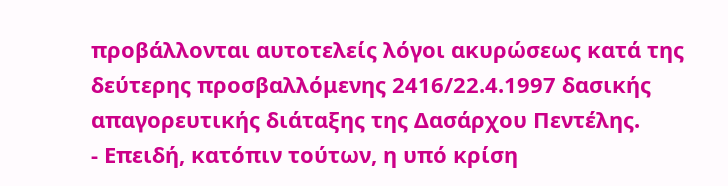προβάλλονται αυτοτελείς λόγοι ακυρώσεως κατά της δεύτερης προσβαλλόμενης 2416/22.4.1997 δασικής απαγορευτικής διάταξης της Δασάρχου Πεντέλης.
- Επειδή, κατόπιν τούτων, η υπό κρίση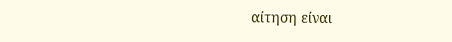αίτηση είναι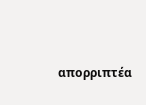απορριπτέα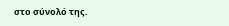στο σύνολό της.